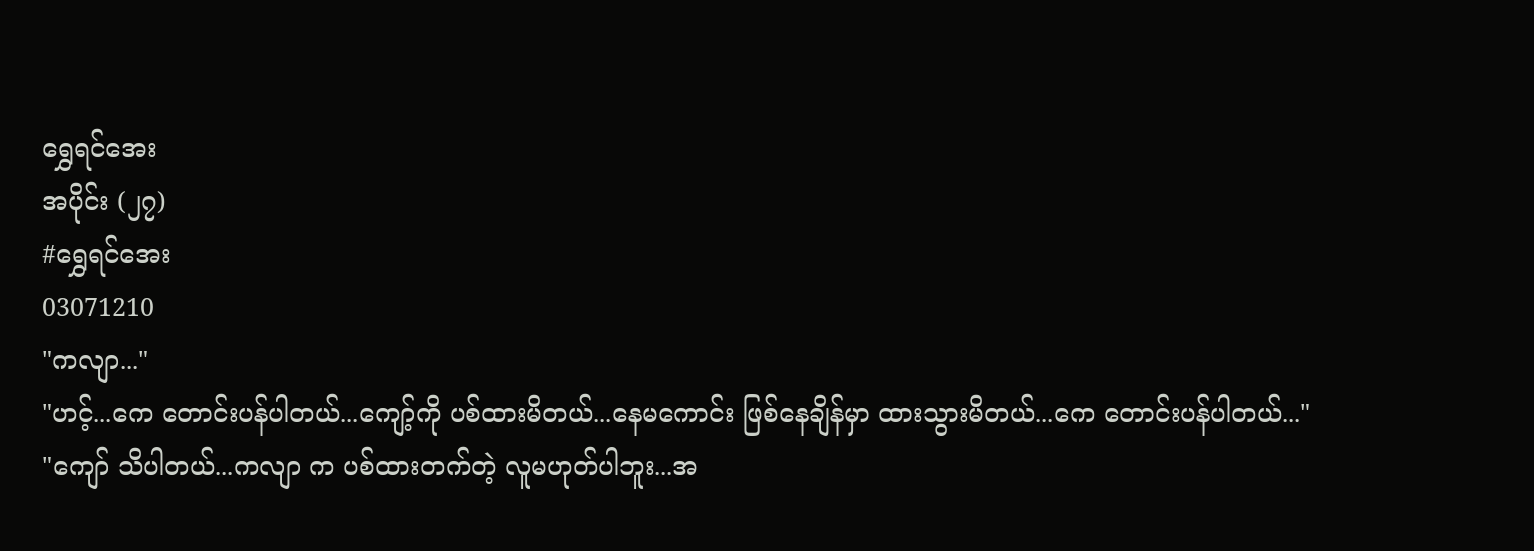ရွှေရင်အေး
အပိုင်း (၂၇)
#ရွှေရင်အေး
03071210
"ကလျာ..."
"ဟင့်...ကေ တောင်းပန်ပါတယ်...ကျော့်ကို ပစ်ထားမိတယ်...နေမကောင်း ဖြစ်နေချိန်မှာ ထားသွားမိတယ်...ကေ တောင်းပန်ပါတယ်..."
"ကျော် သိပါတယ်...ကလျာ က ပစ်ထားတက်တဲ့ လူမဟုတ်ပါဘူး...အ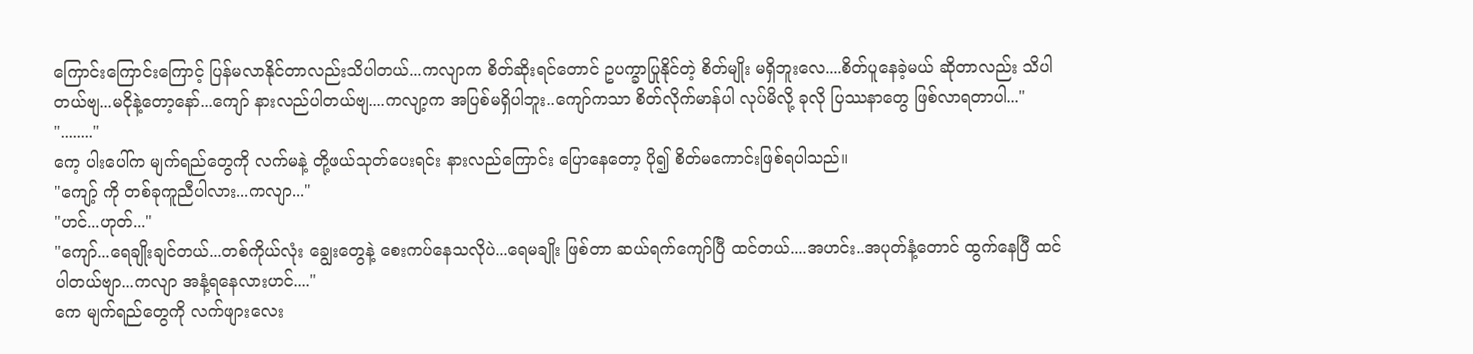ကြောင်းကြောင်းကြောင့် ပြန်မလာနိုင်တာလည်းသိပါတယ်...ကလျာက စိတ်ဆိုးရင်တောင် ဥပက္ခာပြုနိုင်တဲ့ စိတ်မျိုး မရှိဘူးလေ....စိတ်ပူနေခဲ့မယ် ဆိုတာလည်း သိပါတယ်ဗျ...မငိုနဲ့တော့နော်...ကျော် နားလည်ပါတယ်ဗျ....ကလျာ့က အပြစ်မရှိပါဘူး..ကျော်ကသာ စိတ်လိုက်မာန်ပါ လုပ်မိလို့ ခုလို ပြဿနာတွေ ဖြစ်လာရတာပါ..."
"........"
ကေ့ ပါးပေါ်က မျက်ရည်တွေကို လက်မနဲ့ တို့ဖယ်သုတ်ပေးရင်း နားလည်ကြောင်း ပြောနေတော့ ပို၍ စိတ်မကောင်းဖြစ်ရပါသည်။
"ကျော့် ကို တစ်ခုကူညီပါလား...ကလျာ..."
"ဟင်...ဟုတ်..."
"ကျော်...ရေချိုးချင်တယ်...တစ်ကိုယ်လုံး ချွေးတွေနဲ့ စေးကပ်နေသလိုပဲ...ရေမချိုး ဖြစ်တာ ဆယ်ရက်ကျော်ပြီ ထင်တယ်....အဟင်း..အပုတ်နံ့တောင် ထွက်နေပြီ ထင်ပါတယ်ဗျာ...ကလျာ အနံ့ရနေလားဟင်...."
ကေ မျက်ရည်တွေကို လက်ဖျားလေး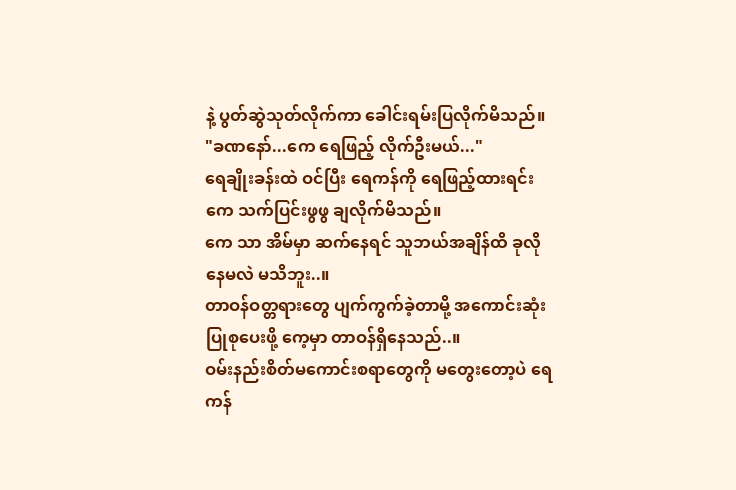နဲ့ ပွတ်ဆွဲသုတ်လိုက်ကာ ခေါင်းရမ်းပြလိုက်မိသည်။
"ခဏနော်...ကေ ရေဖြည့် လိုက်ဦးမယ်..."
ရေချိုးခန်းထဲ ဝင်ပြီး ရေကန်ကို ရေဖြည့်ထားရင်း ကေ သက်ပြင်းဖွဖွ ချလိုက်မိသည်။
ကေ သာ အိမ်မှာ ဆက်နေရင် သူဘယ်အချိန်ထိ ခုလို နေမလဲ မသိဘူး..။
တာဝန်ဝတ္တရားတွေ ပျက်ကွက်ခဲ့တာမို့ အကောင်းဆုံး ပြုစုပေးဖို့ ကေ့မှာ တာဝန်ရှိနေသည်..။
ဝမ်းနည်းစိတ်မကောင်းစရာတွေကို မတွေးတော့ပဲ ရေကန်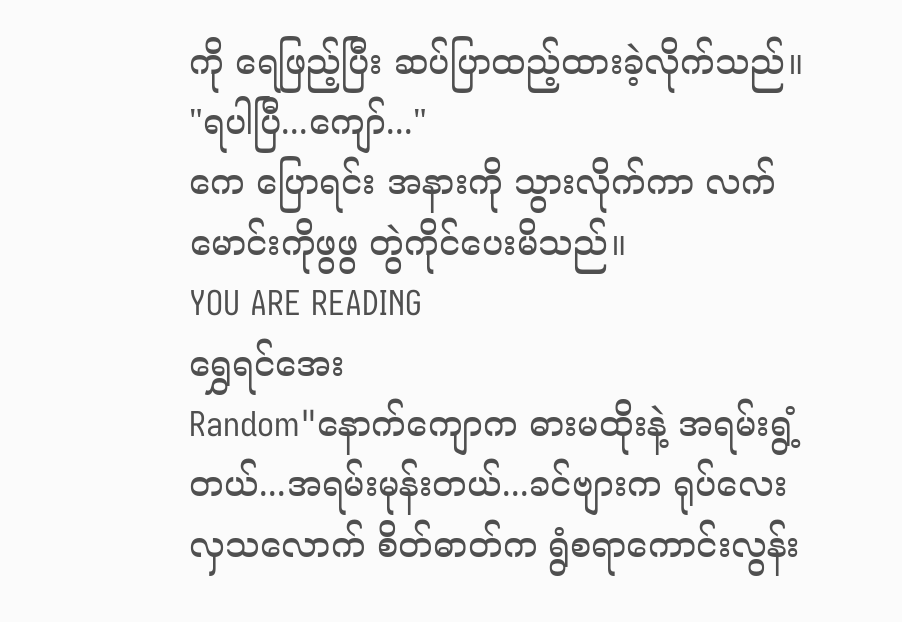ကို ရေဖြည့်ပြီး ဆပ်ပြာထည့်ထားခဲ့လိုက်သည်။
"ရပါပြီ...ကျော်..."
ကေ ပြောရင်း အနားကို သွားလိုက်ကာ လက်မောင်းကိုဖွဖွ တွဲကိုင်ပေးမိသည်။
YOU ARE READING
ရွှေရင်အေး
Random"နောက်ကျောက ဓားမထိုးနဲ့ အရမ်းရွံ့တယ်...အရမ်းမုန်းတယ်...ခင်ဗျားက ရုပ်လေးလှသလောက် စိတ်ဓာတ်က ရွံစရာကောင်းလွန်း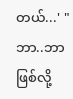တယ်...' "ဘာ..ဘာဖြစ်လို့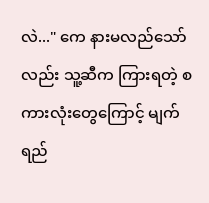လဲ..." ကေ နားမလည်သော်လည်း သူ့ဆီက ကြားရတဲ့ စကားလုံးတွေကြောင့် မျက်ရည်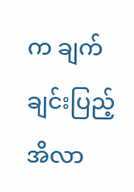က ချက်ချင်းပြည့်အိလာ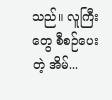သည်။ လူကြီးတွေ စီစဉ်ပေးတဲ့ အိမ်...